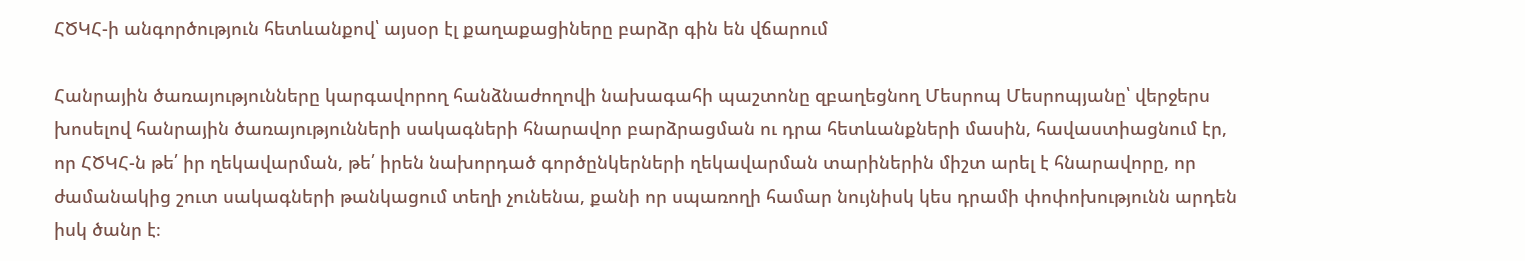ՀԾԿՀ-ի անգործություն հետևանքով՝ այսօր էլ քաղաքացիները բարձր գին են վճարում

Հանրային ծառայությունները կարգավորող հանձնաժողովի նախագահի պաշտոնը զբաղեցնող Մեսրոպ Մեսրոպյանը՝ վերջերս խոսելով հանրային ծառայությունների սակագների հնարավոր բարձրացման ու դրա հետևանքների մասին, հավաստիացնում էր, որ ՀԾԿՀ-ն թե՛ իր ղեկավարման, թե՛ իրեն նախորդած գործընկերների ղեկավարման տարիներին միշտ արել է հնարավորը, որ ժամանակից շուտ սակագների թանկացում տեղի չունենա, քանի որ սպառողի համար նույնիսկ կես դրամի փոփոխությունն արդեն իսկ ծանր է։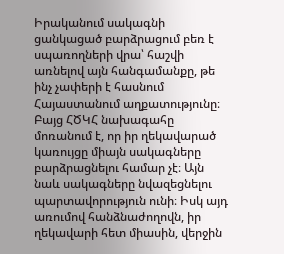Իրականում սակագնի ցանկացած բարձրացում բեռ է սպառողների վրա՝ հաշվի առնելով այն հանգամանքը, թե ինչ չափերի է հասնում Հայաստանում աղքատությունը։ Բայց ՀԾԿՀ նախագահը մոռանում է, որ իր ղեկավարած կառույցը միայն սակագները բարձրացնելու համար չէ։ Այն նաև սակագները նվազեցնելու պարտավորություն ունի։ Իսկ այդ առումով հանձնաժողովն, իր ղեկավարի հետ միասին, վերջին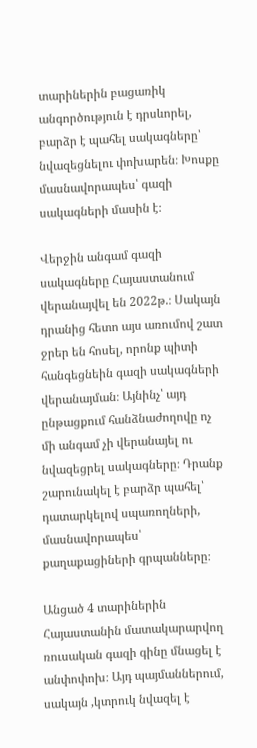տարիներին բացառիկ անգործություն է դրսևորել, բարձր է պահել սակագները՝ նվազեցնելու փոխարեն։ Խոսքը մասնավորապես՝ գազի սակագների մասին է։

Վերջին անգամ գազի սակագները Հայաստանում վերանայվել են 2022թ.։ Սակայն դրանից հետո այս առումով շատ ջրեր են հոսել, որոնք պիտի հանգեցնեին գազի սակագների վերանայման։ Այնինչ՝ այդ ընթացքում հանձնաժողովը ոչ մի անգամ չի վերանայել ու նվազեցրել սակագները։ Դրանք շարունակել է բարձր պահել՝ դատարկելով սպառողների, մասնավորապես՝ քաղաքացիների գրպանները։

Անցած 4 տարիներին Հայաստանին մատակարարվող ռուսական գազի գինը մնացել է անփոփոխ։ Այդ պայմաններում, սակայն ,կտրուկ նվազել է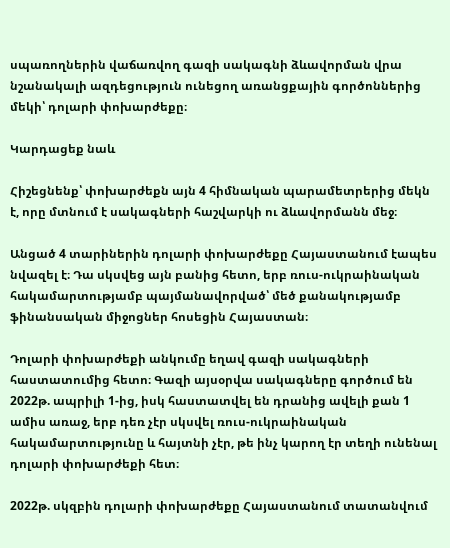սպառողներին վաճառվող գազի սակագնի ձևավորման վրա նշանակալի ազդեցություն ունեցող առանցքային գործոններից մեկի՝ դոլարի փոխարժեքը։

Կարդացեք նաև

Հիշեցնենք՝ փոխարժեքն այն 4 հիմնական պարամետրերից մեկն է, որը մտնում է սակագների հաշվարկի ու ձևավորմանն մեջ։

Անցած 4 տարիներին դոլարի փոխարժեքը Հայաստանում էապես նվազել է։ Դա սկսվեց այն բանից հետո, երբ ռուս-ուկրաինական հակամարտությամբ պայմանավորված՝ մեծ քանակությամբ ֆինանսական միջոցներ հոսեցին Հայաստան։

Դոլարի փոխարժեքի անկումը եղավ գազի սակագների հաստատումից հետո։ Գազի այսօրվա սակագները գործում են 2022թ. ապրիլի 1-ից, իսկ հաստատվել են դրանից ավելի քան 1 ամիս առաջ, երբ դեռ չէր սկսվել ռուս-ուկրաինական հակամարտությունը և հայտնի չէր, թե ինչ կարող էր տեղի ունենալ դոլարի փոխարժեքի հետ։

2022թ. սկզբին դոլարի փոխարժեքը Հայաստանում տատանվում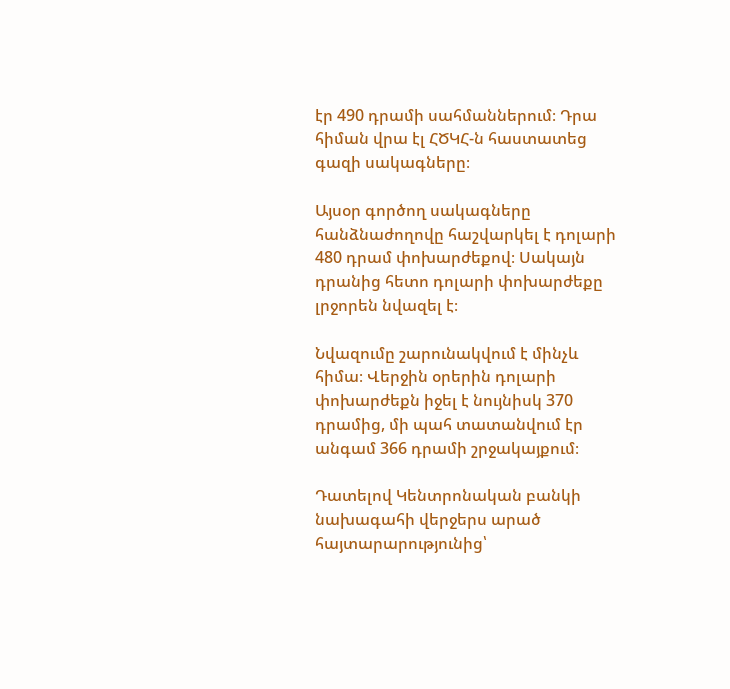էր 490 դրամի սահմաններում։ Դրա հիման վրա էլ ՀԾԿՀ-ն հաստատեց գազի սակագները։

Այսօր գործող սակագները հանձնաժողովը հաշվարկել է դոլարի 480 դրամ փոխարժեքով։ Սակայն դրանից հետո դոլարի փոխարժեքը լրջորեն նվազել է։

Նվազումը շարունակվում է մինչև հիմա։ Վերջին օրերին դոլարի փոխարժեքն իջել է նույնիսկ 370 դրամից, մի պահ տատանվում էր անգամ 366 դրամի շրջակայքում։

Դատելով Կենտրոնական բանկի նախագահի վերջերս արած հայտարարությունից՝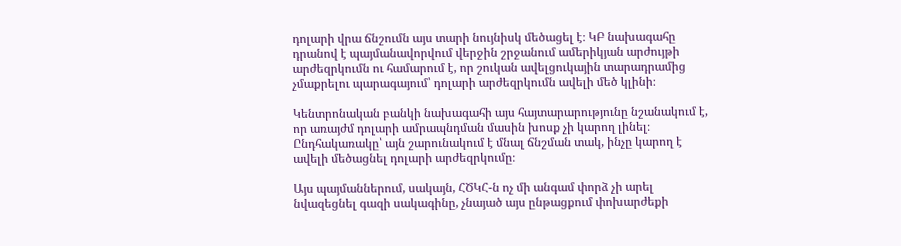դոլարի վրա ճնշումն այս տարի նույնիսկ մեծացել է։ ԿԲ նախագահը դրանով է պայմանավորվում վերջին շրջանում ամերիկյան արժույթի արժեզրկումն ու համարում է, որ շուկան ավելցուկային տարադրամից չմաքրելու պարագայում՝ դոլարի արժեզրկումն ավելի մեծ կլինի։

Կենտրոնական բանկի նախագահի այս հայտարարությունը նշանակում է, որ առայժմ դոլարի ամրապնդման մասին խոսք չի կարող լինել։ Ընդհակառակը՝ այն շարունակում է մնալ ճնշման տակ, ինչը կարող է ավելի մեծացնել դոլարի արժեզրկումը։

Այս պայմաններում, սակայն, ՀԾԿՀ-ն ոչ մի անգամ փորձ չի արել նվազեցնել գազի սակագինը, չնայած այս ընթացքում փոխարժեքի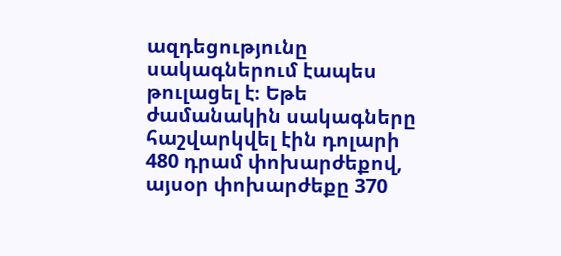ազդեցությունը սակագներում էապես թուլացել է։ Եթե ժամանակին սակագները հաշվարկվել էին դոլարի 480 դրամ փոխարժեքով, այսօր փոխարժեքը 370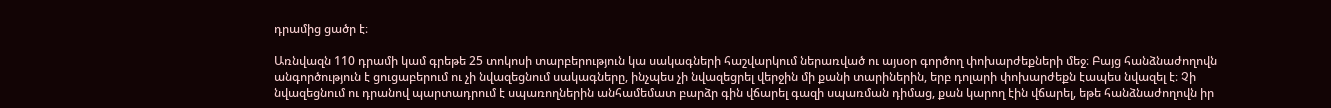դրամից ցածր է։

Առնվազն 110 դրամի կամ գրեթե 25 տոկոսի տարբերություն կա սակագների հաշվարկում ներառված ու այսօր գործող փոխարժեքների մեջ։ Բայց հանձնաժողովն անգործություն է ցուցաբերում ու չի նվազեցնում սակագները, ինչպես չի նվազեցրել վերջին մի քանի տարիներին, երբ դոլարի փոխարժեքն էապես նվազել է։ Չի նվազեցնում ու դրանով պարտադրում է սպառողներին անհամեմատ բարձր գին վճարել գազի սպառման դիմաց, քան կարող էին վճարել, եթե հանձնաժողովն իր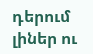դերում լիներ ու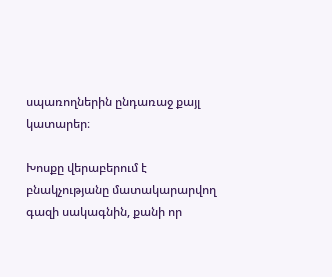սպառողներին ընդառաջ քայլ կատարեր։

Խոսքը վերաբերում է բնակչությանը մատակարարվող գազի սակագնին, քանի որ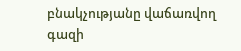բնակչությանը վաճառվող գազի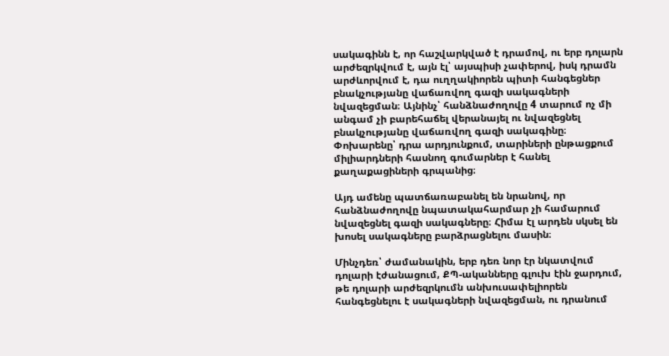սակագինն է, որ հաշվարկված է դրամով, ու երբ դոլարն արժեզրկվում է, այն էլ՝ այսպիսի չափերով, իսկ դրամն արժևորվում է, դա ուղղակիորեն պիտի հանգեցներ բնակչությանը վաճառվող գազի սակագների նվազեցման։ Այնինչ՝ հանձնաժողովը 4 տարում ոչ մի անգամ չի բարեհաճել վերանայել ու նվազեցնել բնակչությանը վաճառվող գազի սակագինը։ Փոխարենը՝ դրա արդյունքում, տարիների ընթացքում միլիարդների հասնող գումարներ է հանել քաղաքացիների գրպանից։

Այդ ամենը պատճառաբանել են նրանով, որ հանձնաժողովը նպատակահարմար չի համարում նվազեցնել գազի սակագները։ Հիմա էլ արդեն սկսել են խոսել սակագները բարձրացնելու մասին։

Մինչդեռ՝ ժամանակին, երբ դեռ նոր էր նկատվում դոլարի էժանացում, ՔՊ-ականները գլուխ էին ջարդում, թե դոլարի արժեզրկումն անխուսափելիորեն հանգեցնելու է սակագների նվազեցման, ու դրանում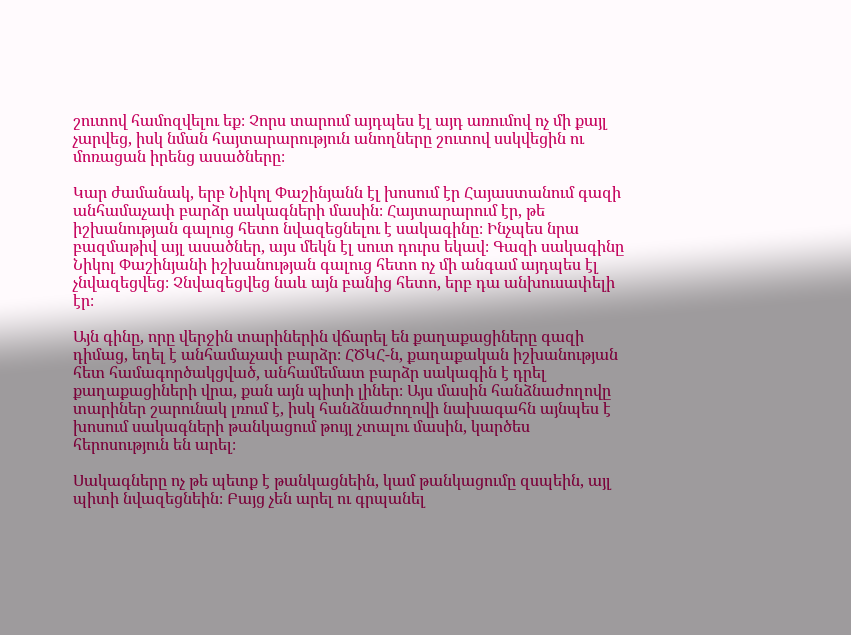շուտով համոզվելու եք։ Չորս տարում այդպես էլ այդ առումով ոչ մի քայլ չարվեց, իսկ նման հայտարարություն անողները շուտով սսկվեցին ու մոռացան իրենց ասածները։

Կար ժամանակ, երբ Նիկոլ Փաշինյանն էլ խոսում էր Հայաստանում գազի անհամաչափ բարձր սակագների մասին։ Հայտարարում էր, թե իշխանության գալուց հետո նվազեցնելու է սակագինը։ Ինչպես նրա բազմաթիվ այլ ասածներ, այս մեկն էլ սուտ դուրս եկավ։ Գազի սակագինը Նիկոլ Փաշինյանի իշխանության գալուց հետո ոչ մի անգամ այդպես էլ չնվազեցվեց։ Չնվազեցվեց նաև այն բանից հետո, երբ դա անխուսափելի էր։

Այն գինը, որը վերջին տարիներին վճարել են քաղաքացիները գազի դիմաց, եղել է անհամաչափ բարձր։ ՀԾԿՀ-ն, քաղաքական իշխանության հետ համագործակցված, անհամեմատ բարձր սակագին է դրել քաղաքացիների վրա, քան այն պիտի լիներ։ Այս մասին հանձնաժողովը տարիներ շարունակ լռում է, իսկ հանձնաժողովի նախագահն այնպես է խոսում սակագների թանկացում թույլ չտալու մասին, կարծես հերոսություն են արել։

Սակագները ոչ թե պետք է թանկացնեին, կամ թանկացումը զսպեին, այլ պիտի նվազեցնեին։ Բայց չեն արել ու գրպանել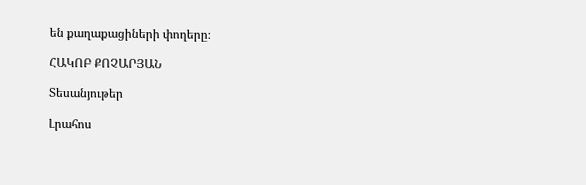են քաղաքացիների փողերը։

ՀԱԿՈԲ ՔՈՉԱՐՅԱՆ

Տեսանյութեր

Լրահոս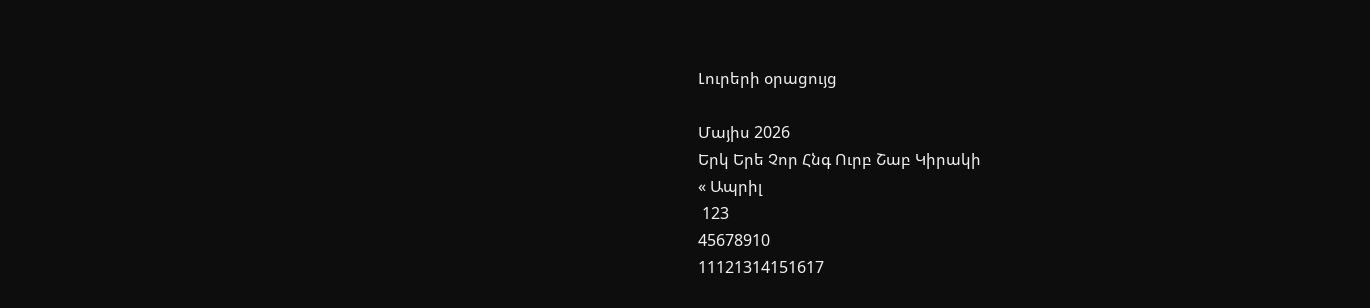Լուրերի օրացույց

Մայիս 2026
Երկ Երե Չոր Հնգ Ուրբ Շաբ Կիրակի
« Ապրիլ
 123
45678910
11121314151617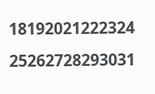18192021222324
25262728293031